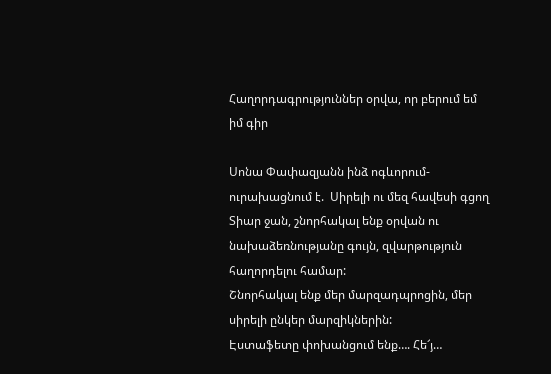Հաղորդագրություններ օրվա, որ բերում եմ իմ գիր

Սոնա Փափազյանն ինձ ոգևորում-ուրախացնում է.  Սիրելի ու մեզ հավեսի գցող Տիար ջան, շնորհակալ ենք օրվան ու նախաձեռնությանը գույն, զվարթություն հաղորդելու համար:
Շնորհակալ ենք մեր մարզադպրոցին, մեր սիրելի ընկեր մարզիկներին:
Էստաֆետը փոխանցում ենք…. Հե՜յ…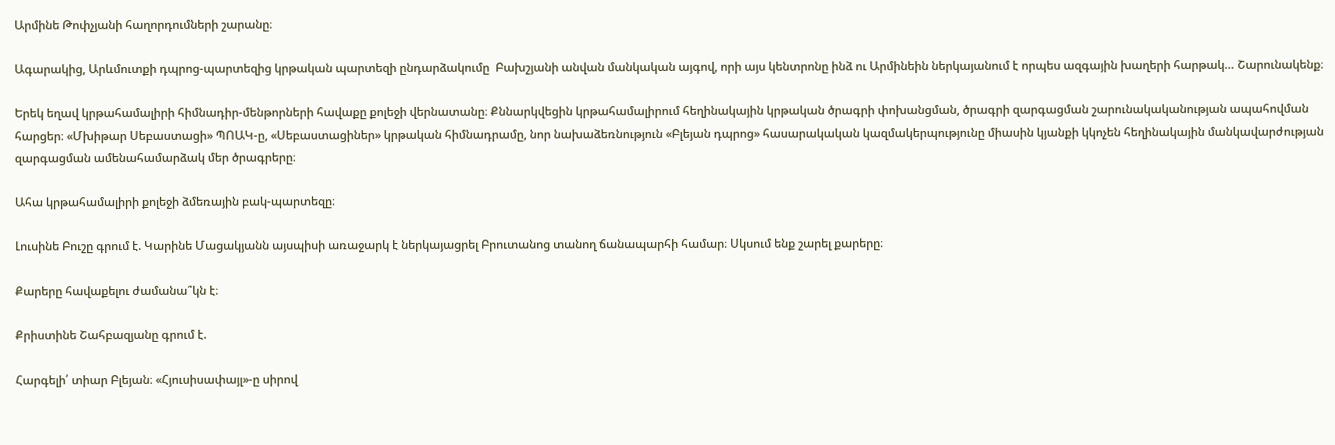Արմինե Թոփչյանի հաղորդումների շարանը։

Ագարակից, Արևմուտքի դպրոց-պարտեզից կրթական պարտեզի ընդարձակումը  Բախշյանի անվան մանկական այգով, որի այս կենտրոնը ինձ ու Արմինեին ներկայանում է որպես ազգային խաղերի հարթակ… Շարունակենք։

Երեկ եղավ կրթահամալիրի հիմնադիր-մենթորների հավաքը քոլեջի վերնատանը։ Քննարկվեցին կրթահամալիրում հեղինակային կրթական ծրագրի փոխանցման, ծրագրի զարգացման շարունակականության ապահովման հարցեր։ «Մխիթար Սեբաստացի» ՊՈԱԿ-ը, «Սեբաստացիներ» կրթական հիմնադրամը, նոր նախաձեռնություն «Բլեյան դպրոց» հասարակական կազմակերպությունը միասին կյանքի կկոչեն հեղինակային մանկավարժության զարգացման ամենահամարձակ մեր ծրագրերը։

Ահա կրթահամալիրի քոլեջի ձմեռային բակ-պարտեզը։

Լուսինե Բուշը գրում է. Կարինե Մացակյանն այսպիսի առաջարկ է ներկայացրել Բրուտանոց տանող ճանապարհի համար։ Սկսում ենք շարել քարերը։

Քարերը հավաքելու ժամանա՞կն է։

Քրիստինե Շահբազյանը գրում է.

Հարգելի՛ տիար Բլեյան։ «Հյուսիսափայլ»-ը սիրով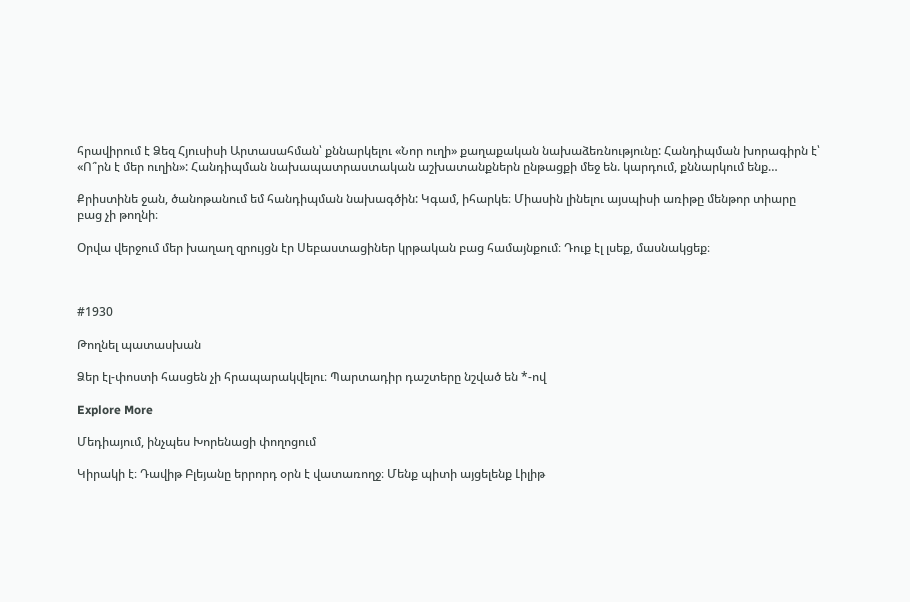հրավիրում է Ձեզ Հյուսիսի Արտասահման՝ քննարկելու «Նոր ուղի» քաղաքական նախաձեռնությունը: Հանդիպման խորագիրն է՝ «Ո՞րն է մեր ուղին»: Հանդիպման նախապատրաստական աշխատանքներն ընթացքի մեջ են. կարդում, քննարկում ենք…

Քրիստինե ջան, ծանոթանում եմ հանդիպման նախագծին: Կգամ, իհարկե։ Միասին լինելու այսպիսի առիթը մենթոր տիարը բաց չի թողնի։

Օրվա վերջում մեր խաղաղ զրույցն էր Սեբաստացիներ կրթական բաց համայնքում։ Դուք էլ լսեք, մասնակցեք։



#1930

Թողնել պատասխան

Ձեր էլ-փոստի հասցեն չի հրապարակվելու։ Պարտադիր դաշտերը նշված են *-ով

Explore More

Մեդիայում, ինչպես Խորենացի փողոցում

Կիրակի է։ Դավիթ Բլեյանը երրորդ օրն է վատառողջ։ Մենք պիտի այցելենք Լիլիթ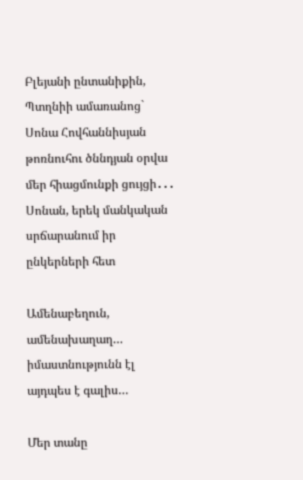Բլեյանի ընտանիքին, Պտղնիի ամառանոց` Սոնա Հովհաննիսյան թոռնուհու ծննդյան օրվա մեր հիացմունքի ցույցի․․․ Սոնան, երեկ մանկական սրճարանում իր ընկերների հետ

Ամենաբեղուն, ամենախաղաղ… իմաստնությունն էլ այդպես է գալիս…

Մեր տանը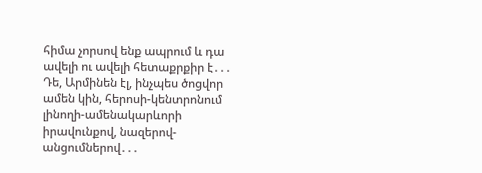հիմա չորսով ենք ապրում և դա ավելի ու ավելի հետաքրքիր է․․․ Դե, Արմինեն էլ, ինչպես ծոցվոր ամեն կին, հերոսի-կենտրոնում լինողի-ամենակարևորի իրավունքով, նազերով-անցումներով․․․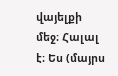վայելքի մեջ։ Հալալ է։ Ես (մայրս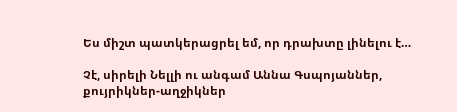Ես միշտ պատկերացրել եմ, որ դրախտը լինելու է…

Չէ, սիրելի Նելլի ու անգամ Աննա Գսպոյաններ, քույրիկներ-աղջիկներ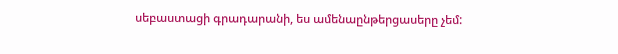սեբաստացի գրադարանի, ես ամենաընթերցասերը չեմ: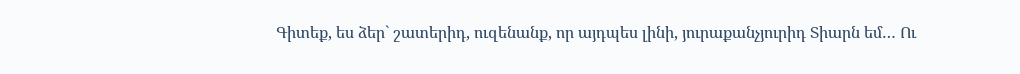Գիտեք, ես ձեր` շատերիդ, ուզենանք, որ այդպես լինի, յուրաքանչյուրիդ Տիարն եմ… Ու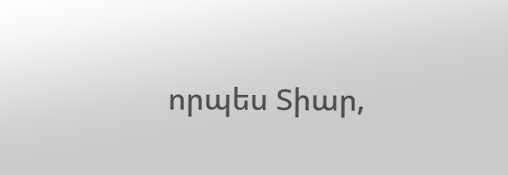որպես Տիար,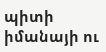պիտի իմանայի ու